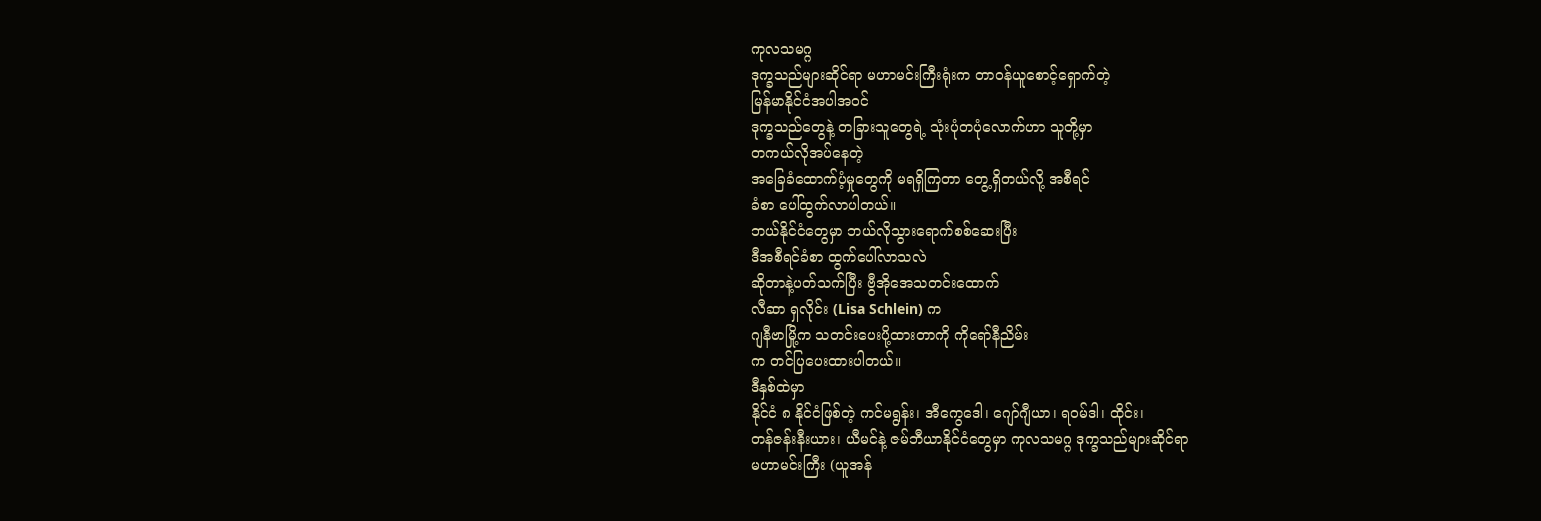ကုလသမဂ္ဂ
ဒုက္ခသည်များဆိုင်ရာ မဟာမင်းကြီးရုံးက တာဝန်ယူစောင့်ရှောက်တဲ့
မြန်မာနိုင်ငံအပါအဝင်
ဒုက္ခသည်တွေနဲ့ တခြားသူတွေရဲ့ သုံးပုံတပုံလောက်ဟာ သူတို့မှာ
တကယ်လိုအပ်နေတဲ့
အခြေခံထောက်ပံ့မှုတွေကို မရရှိကြတာ တွေ့ရှိတယ်လို့ အစီရင်
ခံစာ ပေါ်ထွက်လာပါတယ်။
ဘယ်နိုင်ငံတွေမှာ ဘယ်လိုသွားရောက်စစ်ဆေးပြီး
ဒီအစီရင်ခံစာ ထွက်ပေါ်လာသလဲ
ဆိုတာနဲ့ပတ်သက်ပြီး ဗွီအိုအေသတင်းထောက်
လီဆာ ရှလိုင်း (Lisa Schlein) က
ဂျနီဗာမြို့က သတင်းပေးပို့ထားတာကို ကိုရော်နီညိမ်း
က တင်ပြပေးထားပါတယ်။
ဒီနှစ်ထဲမှာ
နိုင်ငံ ၈ နိုင်ငံဖြစ်တဲ့ ကင်မရွန်း၊ အီကွေဒေါ၊ ဂျော်ဂျီယာ၊ ရဝမ်ဒါ၊ ထိုင်း၊
တန်ဇန်းနီးယား၊ ယီမင်နဲ့ ဇမ်ဘီယာနိုင်ငံတွေမှာ ကုလသမဂ္ဂ ဒုက္ခသည်များဆိုင်ရာ
မဟာမင်းကြီး (ယူအန်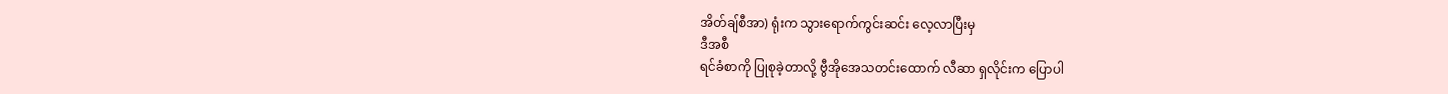အိတ်ချ်စီအာ) ရုံးက သွားရောက်ကွင်းဆင်း လေ့လာပြီးမှ
ဒီအစီ
ရင်ခံစာကို ပြုစုခဲ့တာလို့ ဗွီအိုအေသတင်းထောက် လီဆာ ရှလိုင်းက ပြောပါ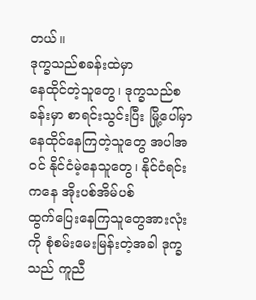တယ်။
ဒုက္ခသည်စခန်းထဲမှာ
နေထိုင်တဲ့သူတွေ၊ ဒုက္ခသည်စခန်းမှာ စာရင်းသွင်းပြီး မြို့ပေါ်မှာ
နေထိုင်နေကြတဲ့သူတွေ အပါအဝင် နိုင်ငံမဲ့နေသူတွေ၊ နိုင်ငံရင်းကနေ အိုးပစ်အိမ်ပစ်
ထွက်ပြေးနေကြသူတွေအားလုံးကို စုံစမ်းမေးမြန်းတဲ့အခါ ဒုက္ခသည် ကူညီ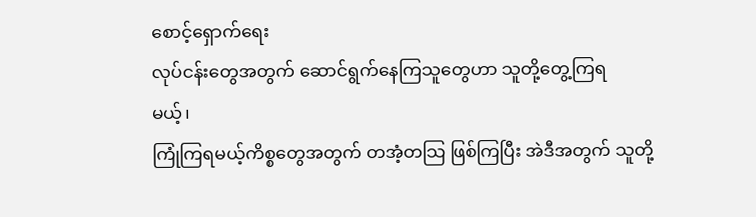စောင့်ရှောက်ရေး
လုပ်ငန်းတွေအတွက် ဆောင်ရွက်နေကြသူတွေဟာ သူတို့တွေ့ကြရ
မယ့်၊
ကြုံကြရမယ့်ကိစ္စတွေအတွက် တအံ့တသြ ဖြစ်ကြပြီး အဲဒီအတွက် သူတို့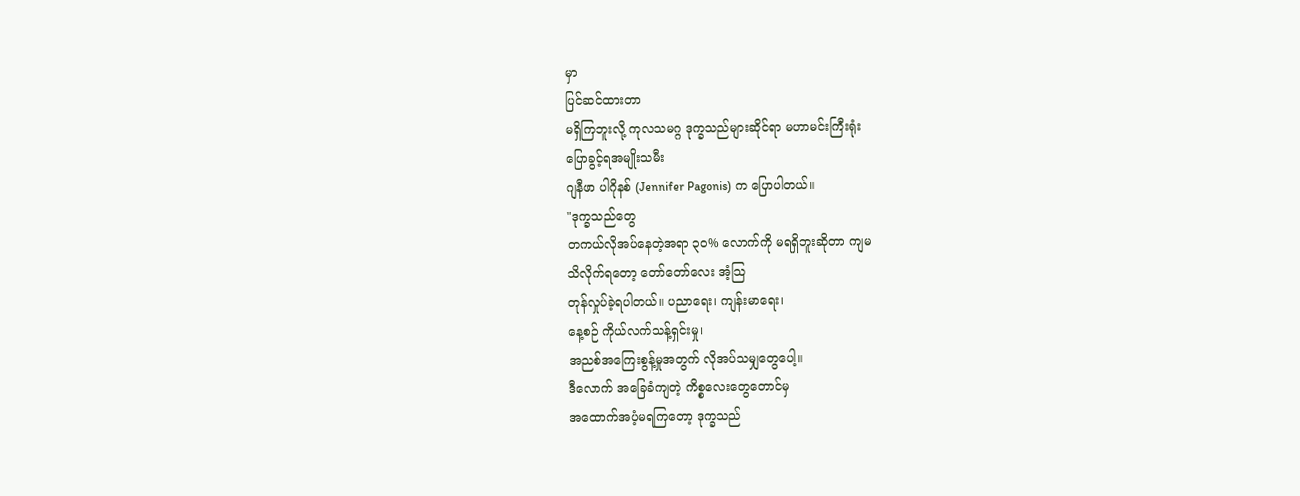မှာ
ပြင်ဆင်ထားတာ
မရှိကြဘူးလို့ ကုလသမဂ္ဂ ဒုက္ခသည်များဆိုင်ရာ မဟာမင်းကြီးရုံး
ပြောခွင့်ရအမျိုးသမီး
ဂျနီဖာ ပါဂိုနစ် (Jennifer Pagonis) က ပြောပါတယ်။
"ဒုက္ခသည်တွေ
တကယ်လိုအပ်နေတဲ့အရာ ၃၀% လောက်ကို မရရှိဘူးဆိုတာ ကျမ
သိလိုက်ရတော့ တော်တော်လေး အံ့သြ
တုန်လှုပ်ခဲ့ရပါတယ်။ ပညာရေး၊ ကျန်းမာရေး၊
နေ့စဉ် ကိုယ်လက်သန့်ရှင်းမှု၊
အညစ်အကြေးစွန့်မှုအတွက် လိုအပ်သမျှတွေပေါ့။
ဒီလောက် အခြေခံကျတဲ့ ကိစ္စလေးတွေတောင်မှ
အထောက်အပံ့မရကြတော့ ဒုက္ခသည်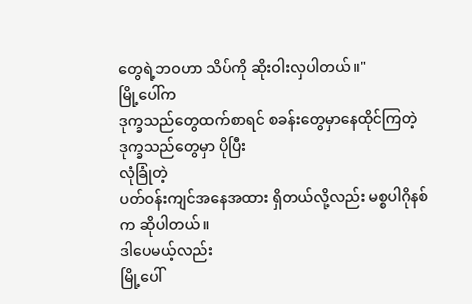တွေရဲ့ဘဝဟာ သိပ်ကို ဆိုးဝါးလှပါတယ်။"
မြို့ပေါ်က
ဒုက္ခသည်တွေထက်စာရင် စခန်းတွေမှာနေထိုင်ကြတဲ့ ဒုက္ခသည်တွေမှာ ပိုပြီး
လုံခြုံတဲ့
ပတ်ဝန်းကျင်အနေအထား ရှိတယ်လို့လည်း မစ္စပါဂိုနစ်က ဆိုပါတယ်။
ဒါပေမယ့်လည်း
မြို့ပေါ်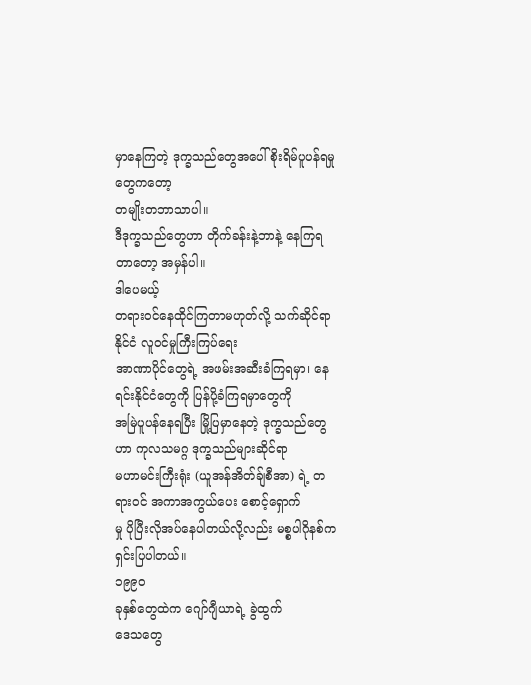မှာနေကြတဲ့ ဒုက္ခသည်တွေအပေါ် စိုးရိမ်ပူပန်ရမှုတွေကတော့
တမျိုးတဘာသာပါ။
ဒီဒုက္ခသည်တွေဟာ တိုက်ခန်းနဲ့ဘာနဲ့ နေကြရတာတော့ အမှန်ပါ။
ဒါပေမယ့်
တရားဝင်နေထိုင်ကြတာမဟုတ်လို့ သက်ဆိုင်ရာနိုင်ငံ လူဝင်မှုကြီးကြပ်ရေး
အာဏာပိုင်တွေရဲ့ အဖမ်းအဆီးခံကြရမှာ၊ နေရင်းနိုင်ငံတွေကို ပြန်ပို့ခံကြရမှာတွေကို
အမြဲပူပန်နေရပြီး မြို့ပြမှာနေတဲ့ ဒုက္ခသည်တွေဟာ ကုလသမဂ္ဂ ဒုက္ခသည်များဆိုင်ရာ
မဟာမင်းကြီးရုံး (ယူအန်အိတ်ချ်စီအာ) ရဲ့ တရားဝင် အကာအကွယ်ပေး စောင့်ရှောက်
မှု ပိုပြီးလိုအပ်နေပါတယ်လို့လည်း မစ္စပါဂိုနစ်က ရှင်းပြပါတယ်။
၁၉၉၀
ခုနှစ်တွေထဲက ဂျော်ဂျီယာရဲ့ ခွဲထွက်
ဒေသတွေ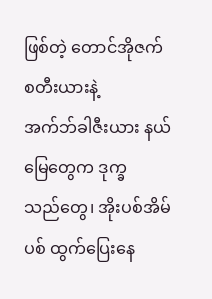ဖြစ်တဲ့ တောင်အိုဇက်စတီးယားနဲ့
အက်ဘ်ခါဇီးယား နယ်မြေတွေက ဒုက္ခ
သည်တွေ၊ အိုးပစ်အိမ်ပစ် ထွက်ပြေးနေ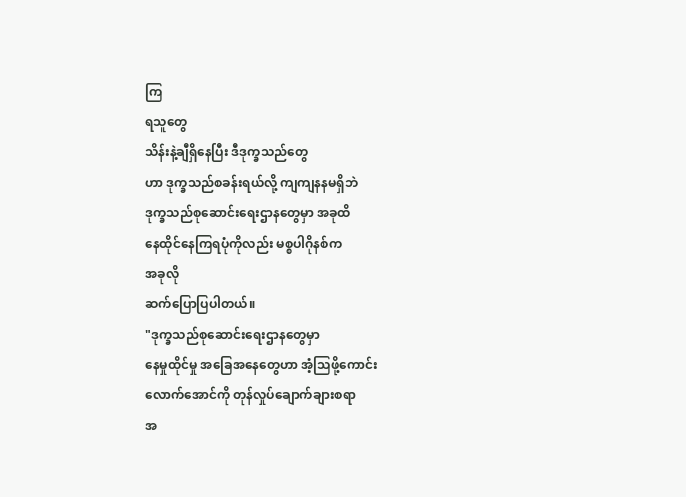ကြ
ရသူတွေ
သိန်းနဲ့ချီရှိနေပြီး ဒီဒုက္ခသည်တွေ
ဟာ ဒုက္ခသည်စခန်းရယ်လို့ ကျကျနနမရှိဘဲ
ဒုက္ခသည်စုဆောင်းရေးဌာနတွေမှာ အခုထိ
နေထိုင်နေကြရပုံကိုလည်း မစ္စပါဂိုနစ်က
အခုလို
ဆက်ပြောပြပါတယ်။
"ဒုက္ခသည်စုဆောင်းရေးဌာနတွေမှာ
နေမှုထိုင်မှု အခြေအနေတွေဟာ အံ့သြဖို့ကောင်း
လောက်အောင်ကို တုန်လှုပ်ချောက်ချားစရာ
အ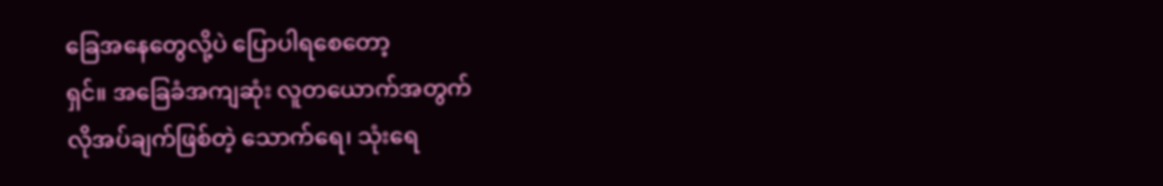ခြေအနေတွေလို့ပဲ ပြောပါရစေတော့
ရှင်။ အခြေခံအကျဆုံး လူတယောက်အတွက်
လိုအပ်ချက်ဖြစ်တဲ့ သောက်ရေ၊ သုံးရေ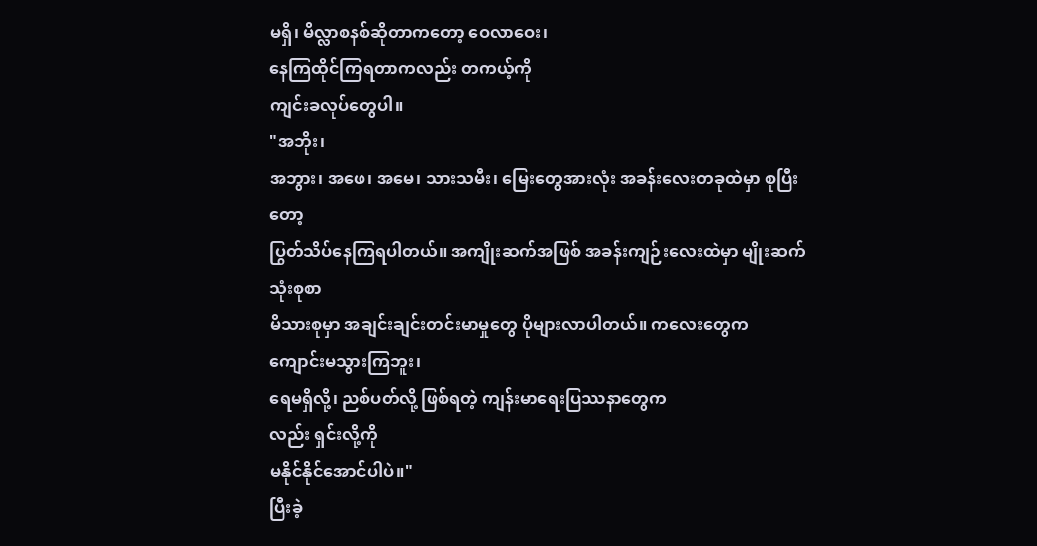မရှိ၊ မိလ္လာစနစ်ဆိုတာကတော့ ဝေလာဝေး၊
နေကြထိုင်ကြရတာကလည်း တကယ့်ကို
ကျင်းခလုပ်တွေပါ။
"အဘိုး၊
အဘွား၊ အဖေ၊ အမေ၊ သားသမီး၊ မြေးတွေအားလုံး အခန်းလေးတခုထဲမှာ စုပြီး
တော့
ပြွတ်သိပ်နေကြရပါတယ်။ အကျိုးဆက်အဖြစ် အခန်းကျဉ်းလေးထဲမှာ မျိုးဆက်
သုံးစုစာ
မိသားစုမှာ အချင်းချင်းတင်းမာမှုတွေ ပိုများလာပါတယ်။ ကလေးတွေက
ကျောင်းမသွားကြဘူး၊
ရေမရှိလို့၊ ညစ်ပတ်လို့ ဖြစ်ရတဲ့ ကျန်းမာရေးပြဿနာတွေက
လည်း ရှင်းလို့ကို
မနိုင်နိုင်အောင်ပါပဲ။"
ပြီးခဲ့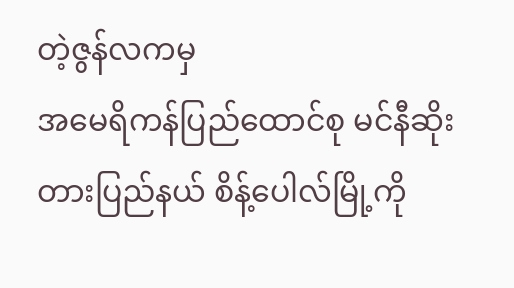တဲ့ဇွန်လကမှ
အမေရိကန်ပြည်ထောင်စု မင်နီဆိုးတားပြည်နယ် စိန့်ပေါလ်မြို့ကို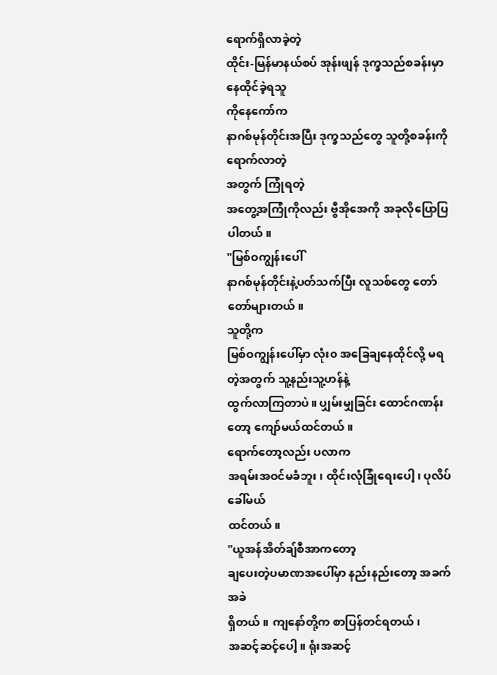ရောက်ရှိလာခဲ့တဲ့
ထိုင်း-မြန်မာနယ်စပ် အုန်းဖျန် ဒုက္ခသည်စခန်းမှာ နေထိုင်ခဲ့ရသူ
ကိုနေကော်က
နာဂစ်မုန်တိုင်းအပြီး ဒုက္ခသည်တွေ သူတို့စခန်းကို ရောက်လာတဲ့
အတွက် ကြုံရတဲ့
အတွေ့အကြုံကိုလည်း ဗွီအိုအေကို အခုလိုပြောပြပါတယ်။
"မြစ်ဝကျွန်းပေါ်
နာဂစ်မုန်တိုင်းနဲ့ပတ်သက်ပြီး လူသစ်တွေ တော်တော်များတယ်။
သူတို့က
မြစ်ဝကျွန်းပေါ်မှာ လုံး၀ အခြေချနေထိုင်လို့ မရတဲ့အတွက် သူ့နည်းသူ့ဟန်နဲ့
ထွက်လာကြတာပဲ။ ပျှမ်းမျှခြင်း ထောင်ဂဏန်းတော့ ကျော်မယ်ထင်တယ်။
ရောက်တော့လည်း ပလာက
အရမ်းအဝင်မခံဘူး၊ ထိုင်းလုံခြုံရေးပေါ့၊ ပုလိပ်ခေါ်မယ်
ထင်တယ်။
"ယူအန်အိတ်ချ်စီအာကတော့
ချပေးတဲ့ပမာဏအပေါ်မှာ နည်းနည်းတော့ အခက်အခဲ
ရှိတယ်။ ကျနော်တို့က စာပြန်တင်ရတယ်၊
အဆင့်ဆင့်ပေါ့။ ရုံးအဆင့်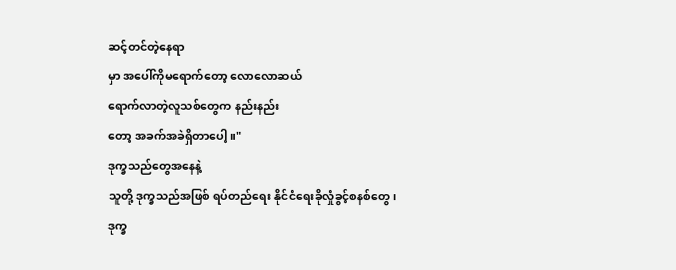ဆင့်တင်တဲ့နေရာ
မှာ အပေါ်ကိုမရောက်တော့ လောလောဆယ်
ရောက်လာတဲ့လူသစ်တွေက နည်းနည်း
တော့ အခက်အခဲရှိတာပေါ့။"
ဒုက္ခသည်တွေအနေနဲ့
သူတို့ ဒုက္ခသည်အဖြစ် ရပ်တည်ရေး နိုင်ငံရေးခိုလှုံခွင့်စနစ်တွေ၊
ဒုက္ခ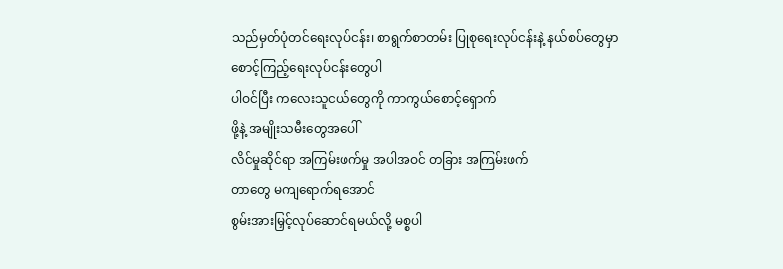သည်မှတ်ပုံတင်ရေးလုပ်ငန်း၊ စာရွက်စာတမ်း ပြုစုရေးလုပ်ငန်းနဲ့ နယ်စပ်တွေမှာ
စောင့်ကြည့်ရေးလုပ်ငန်းတွေပါ
ပါဝင်ပြီး ကလေးသူငယ်တွေကို ကာကွယ်စောင့်ရှောက်
ဖို့နဲ့ အမျိုးသမီးတွေအပေါ်
လိင်မှုဆိုင်ရာ အကြမ်းဖက်မှု အပါအဝင် တခြား အကြမ်းဖက်
တာတွေ မကျရောက်ရအောင်
စွမ်းအားမြှင့်လုပ်ဆောင်ရမယ်လို့ မစ္စပါ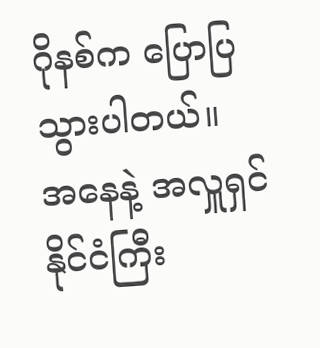ဂိုနစ်က ပြောပြ
သွားပါတယ်။
အနေနဲ့ အလှူရှင်နိုင်ငံကြီး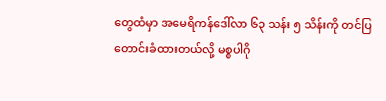တွေထံမှာ အမေရိကန်ဒေါ်လာ ၆၃ သန်း ၅ သိန်းကို တင်ပြ
တောင်းခံထားတယ်လို့ မစ္စပါဂို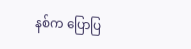နစ်က ပြောပြ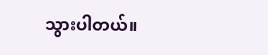သွားပါတယ်။